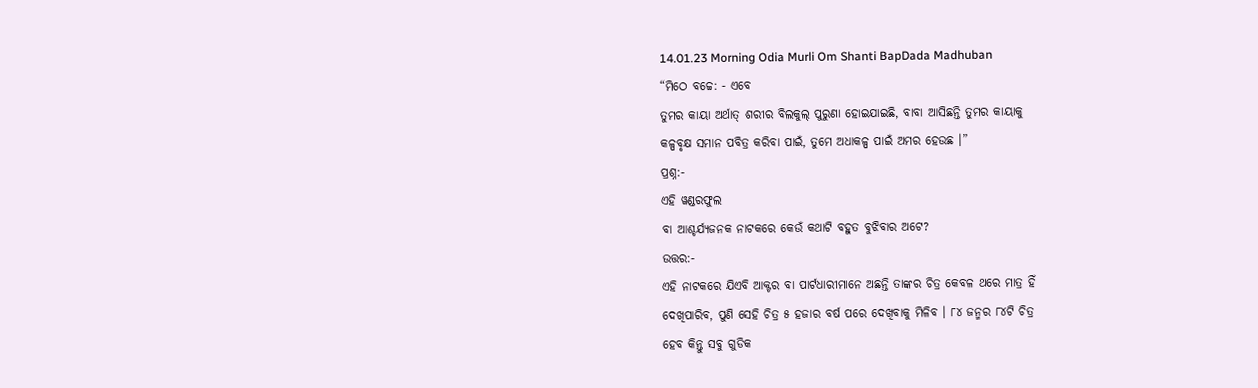14.01.23 Morning Odia Murli Om Shanti BapDada Madhuban
“ମିଠେ ବଚ୍ଚେ: - ଏବେ
ତୁମର କାୟା ଅର୍ଥାତ୍ ଶରୀର ବିଲକୁଲ୍ ପୁରୁଣା ହୋଇଯାଇଛି, ବାବା ଆସିଛନ୍ତି ତୁମର କାୟାକୁ
କଳ୍ପବୃକ୍ଷ ସମାନ ପବିତ୍ର କରିବା ପାଇଁ, ତୁମେ ଅଧାକଳ୍ପ ପାଇଁ ଅମର ହେଉଛ ।”
ପ୍ରଶ୍ନ:-
ଏହି ୱଣ୍ଡରଫୁଲ
ବା ଆଶ୍ଚର୍ଯ୍ୟଜନକ ନାଟକରେ କେଉଁ କଥାଟି ବହୁତ ବୁଝିବାର ଅଟେ?
ଉତ୍ତର:-
ଏହି ନାଟକରେ ଯିଏବି ଆକ୍ଟର ବା ପାର୍ଟଧାରୀମାନେ ଅଛନ୍ତି ତାଙ୍କର ଚିତ୍ର କେବଳ ଥରେ ମାତ୍ର ହିଁ
ଦେଖିପାରିବ, ପୁଣି ସେହି ଚିତ୍ର ୫ ହଜାର ବର୍ଷ ପରେ ଦେଖିବାକୁ ମିଳିବ । ୮୪ ଜନ୍ମର ୮୪ଟି ଚିତ୍ର
ହେବ କିନ୍ତୁ ସବୁ ଗୁଡିକ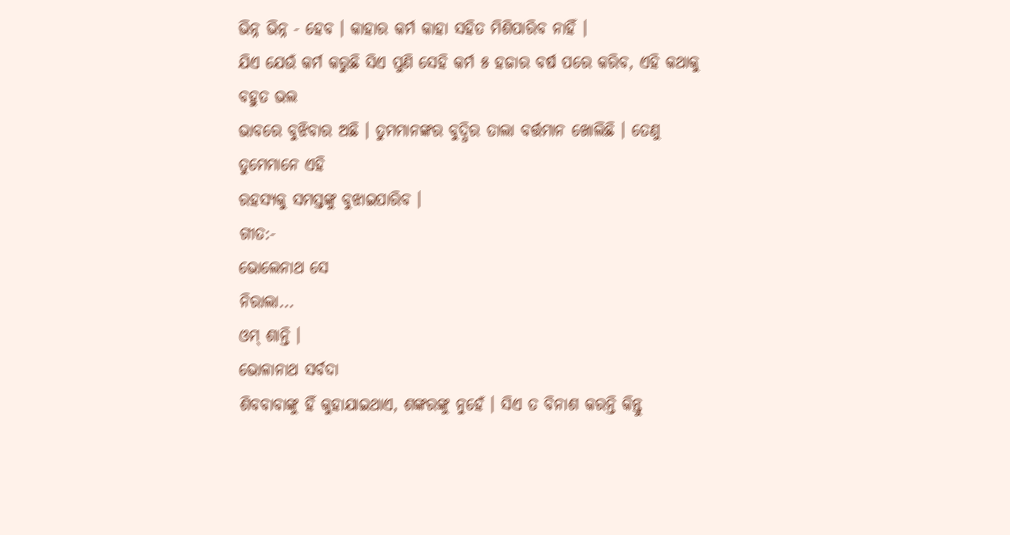ଭିନ୍ନ ଭିନ୍ନ - ହେବ । କାହାର କର୍ମ କାହା ସହିତ ମିଶିପାରିବ ନାହିଁ ।
ଯିଏ ଯେଉଁ କର୍ମ କରୁଛି ସିଏ ପୁଣି ସେହି କର୍ମ ୫ ହଜାର ବର୍ଷ ପରେ କରିବ, ଏହି କଥାକୁ ବହୁତ ଭଲ
ଭାବରେ ବୁଝିବାର ଅଛି । ତୁମମାନଙ୍କର ବୁଦ୍ଧିର ତାଲା ବର୍ତ୍ତମାନ ଖୋଲିଛି । ତେଣୁ ତୁମେମାନେ ଏହି
ରହସ୍ୟକୁ ସମସ୍ତଙ୍କୁ ବୁଝାଇପାରିବ ।
ଗୀତ:-
ଭୋଲେନାଥ ସେ
ନିରାଲା...
ଓମ୍ ଶାନ୍ତି ।
ଭୋଳାନାଥ ସର୍ବଦା
ଶିବବାବାଙ୍କୁ ହିଁ କୁହାଯାଇଥାଏ, ଶଙ୍କରଙ୍କୁ ନୁହେଁ । ସିଏ ତ ବିନାଶ କରନ୍ତି କିନ୍ତୁ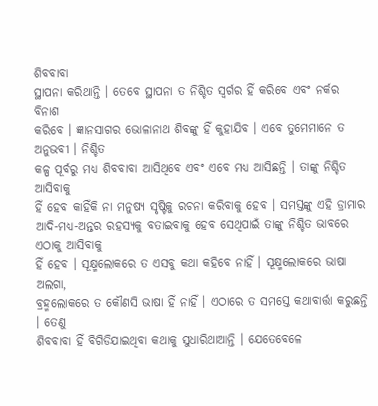ଶିବବାବା
ସ୍ଥାପନା କରିଥାନ୍ତି । ତେବେ ସ୍ଥାପନା ତ ନିଶ୍ଚିତ ସ୍ୱର୍ଗର ହିଁ କରିବେ ଏବଂ ନର୍କର ବିନାଶ
କରିବେ । ଜ୍ଞାନସାଗର ଭୋଳାନାଥ ଶିବଙ୍କୁ ହିଁ କୁହାଯିବ । ଏବେ ତୁମେମାନେ ତ ଅନୁଭବୀ । ନିଶ୍ଚିତ
କଳ୍ପ ପୂର୍ବରୁ ମଧ୍ୟ ଶିବବାବା ଆସିଥିବେ ଏବଂ ଏବେ ମଧ୍ୟ ଆସିଛନ୍ତି । ତାଙ୍କୁ ନିଶ୍ଚିତ ଆସିବାକୁ
ହିଁ ହେବ କାହିଁକି ନା ମନୁଷ୍ୟ ସୃଷ୍ଟିକୁ ରଚନା କରିବାକୁ ହେବ । ସମସ୍ତଙ୍କୁ ଏହି ଡ୍ରାମାର
ଆଦି-ମଧ୍ୟ-ଅନ୍ତର ରହସ୍ୟକୁ ବତାଇବାକୁ ହେବ ସେଥିପାଇଁ ତାଙ୍କୁ ନିଶ୍ଚିତ ଭାବରେ ଏଠାକୁ ଆସିବାକୁ
ହିଁ ହେବ । ସୂକ୍ଷ୍ମଲୋକରେ ତ ଏସବୁ କଥା କହିବେ ନାହିଁ । ସୂକ୍ଷ୍ମଲୋକରେ ଭାଷା ଅଲଗା,
ବ୍ରହ୍ମଲୋକରେ ତ କୌଣସି ଭାଷା ହିଁ ନାହିଁ । ଏଠାରେ ତ ସମସ୍ତେ କଥାବାର୍ତ୍ତା କରୁଛନ୍ତି । ତେଣୁ
ଶିବବାବା ହିଁ ବିଗିଡିଯାଇଥିବା କଥାକୁ ସୁଧାରିଥାଆନ୍ତି । ଯେତେବେଳେ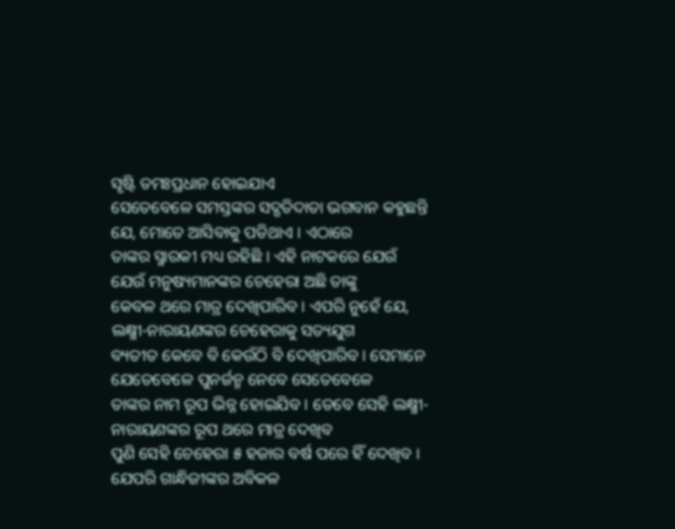ସୃଷ୍ଟି ତମଃପ୍ରଧାନ ହୋଇଯାଏ
ସେତେବେଳେ ସମସ୍ତଙ୍କର ସଦ୍ଗତିଦାତା ଭଗବାନ କହୁଛନ୍ତି ଯେ, ମୋତେ ଆସିବାକୁ ପଡିଥାଏ । ଏଠାରେ
ତାଙ୍କର ସ୍ମାରକୀ ମଧ୍ୟ ରହିଛି । ଏହି ନାଟକରେ ଯେଉଁ ଯେଉଁ ମନୁଷ୍ୟମାନଙ୍କର ଚେହେରା ଅଛି ତାଙ୍କୁ
କେବଳ ଥରେ ମାତ୍ର ଦେଖିପାରିବ । ଏପରି ନୁହେଁ ଯେ, ଲକ୍ଷ୍ମୀ-ନାରାୟଣଙ୍କର ଚେହେରାକୁ ସତ୍ୟଯୁଗ
ବ୍ୟତୀତ କେବେ ବି କେଉଁଠି ବି ଦେଖିପାରିବ । ସେମାନେ ଯେତେବେଳେ ପୁନର୍ଜନ୍ମ ନେବେ ସେତେବେଳେ
ତାଙ୍କର ନାମ ରୂପ ଭିନ୍ନ ହୋଇଯିବ । ତେବେ ସେହି ଲକ୍ଷ୍ମୀ-ନାରାୟଣଙ୍କର ରୂପ ଥରେ ମାତ୍ର ଦେଖିବ
ପୁଣି ସେହି ଚେହେରା ୫ ହଜାର ବର୍ଷ ପରେ ହିଁ ଦେଖିବ । ଯେପରି ଗାନ୍ଧିଜୀଙ୍କର ଅବିକଳ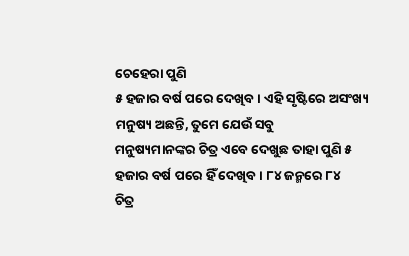ଚେହେରା ପୁଣି
୫ ହଜାର ବର୍ଷ ପରେ ଦେଖିବ । ଏହି ସୃଷ୍ଟିରେ ଅସଂଖ୍ୟ ମନୁଷ୍ୟ ଅଛନ୍ତି, ତୁମେ ଯେଉଁ ସବୁ
ମନୁଷ୍ୟମାନଙ୍କର ଚିତ୍ର ଏବେ ଦେଖୁଛ ତାହା ପୁଣି ୫ ହଜାର ବର୍ଷ ପରେ ହିଁ ଦେଖିବ । ୮୪ ଜନ୍ମରେ ୮୪
ଚିତ୍ର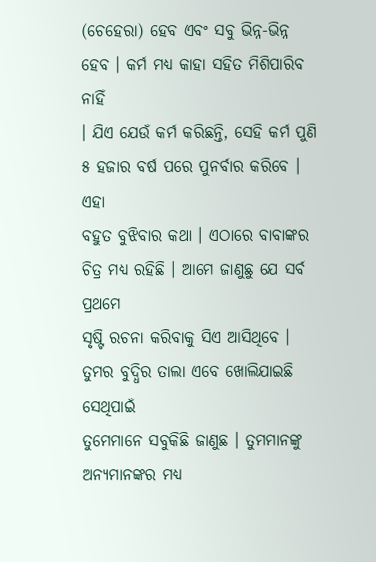(ଚେହେରା) ହେବ ଏବଂ ସବୁ ଭିନ୍ନ-ଭିନ୍ନ ହେବ । କର୍ମ ମଧ୍ୟ କାହା ସହିତ ମିଶିପାରିବ ନାହିଁ
। ଯିଏ ଯେଉଁ କର୍ମ କରିଛନ୍ତି, ସେହି କର୍ମ ପୁଣି ୫ ହଜାର ବର୍ଷ ପରେ ପୁନର୍ବାର କରିବେ । ଏହା
ବହୁତ ବୁଝିବାର କଥା । ଏଠାରେ ବାବାଙ୍କର ଚିତ୍ର ମଧ୍ୟ ରହିଛି । ଆମେ ଜାଣୁଛୁ ଯେ ସର୍ବ ପ୍ରଥମେ
ସୃଷ୍ଟି ରଚନା କରିବାକୁ ସିଏ ଆସିଥିବେ । ତୁମର ବୁଦ୍ଧିର ତାଲା ଏବେ ଖୋଲିଯାଇଛି ସେଥିପାଇଁ
ତୁମେମାନେ ସବୁକିଛି ଜାଣୁଛ । ତୁମମାନଙ୍କୁ ଅନ୍ୟମାନଙ୍କର ମଧ୍ୟ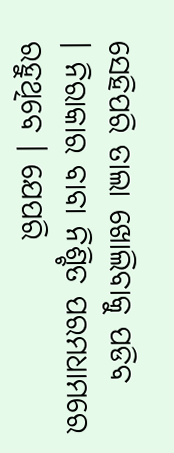ସେହିପରି ତାଲା ଖୋଲିବାକୁ ପଡିବ
। ନିରାକାର ବାବା ନିଶ୍ଚିତ ପରମଧାମରେ ରହୁଥିବେ । ଯେପରି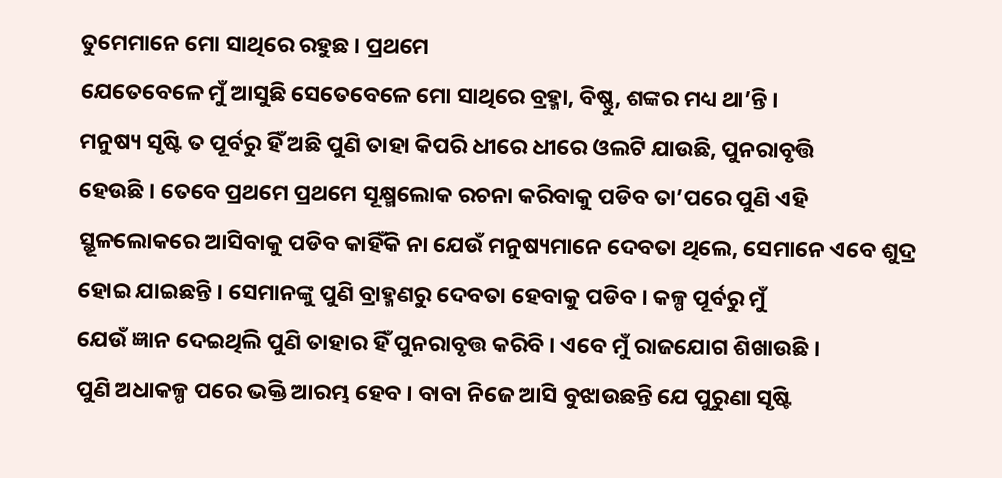ତୁମେମାନେ ମୋ ସାଥିରେ ରହୁଛ । ପ୍ରଥମେ
ଯେତେବେଳେ ମୁଁ ଆସୁଛି ସେତେବେଳେ ମୋ ସାଥିରେ ବ୍ରହ୍ମା, ବିଷ୍ଣୁ, ଶଙ୍କର ମଧ୍ୟ ଥା’ନ୍ତି ।
ମନୁଷ୍ୟ ସୃଷ୍ଟି ତ ପୂର୍ବରୁ ହିଁ ଅଛି ପୁଣି ତାହା କିପରି ଧୀରେ ଧୀରେ ଓଲଟି ଯାଉଛି, ପୁନରାବୃତ୍ତି
ହେଉଛି । ତେବେ ପ୍ରଥମେ ପ୍ରଥମେ ସୂକ୍ଷ୍ମଲୋକ ରଚନା କରିବାକୁ ପଡିବ ତା’ପରେ ପୁଣି ଏହି
ସ୍ଥୂଳଲୋକରେ ଆସିବାକୁ ପଡିବ କାହିଁକି ନା ଯେଉଁ ମନୁଷ୍ୟମାନେ ଦେବତା ଥିଲେ, ସେମାନେ ଏବେ ଶୁଦ୍ର
ହୋଇ ଯାଇଛନ୍ତି । ସେମାନଙ୍କୁ ପୁଣି ବ୍ରାହ୍ମଣରୁ ଦେବତା ହେବାକୁ ପଡିବ । କଳ୍ପ ପୂର୍ବରୁ ମୁଁ
ଯେଉଁ ଜ୍ଞାନ ଦେଇଥିଲି ପୁଣି ତାହାର ହିଁ ପୁନରାବୃତ୍ତ କରିବି । ଏବେ ମୁଁ ରାଜଯୋଗ ଶିଖାଉଛି ।
ପୁଣି ଅଧାକଳ୍ପ ପରେ ଭକ୍ତି ଆରମ୍ଭ ହେବ । ବାବା ନିଜେ ଆସି ବୁଝାଉଛନ୍ତି ଯେ ପୁରୁଣା ସୃଷ୍ଟି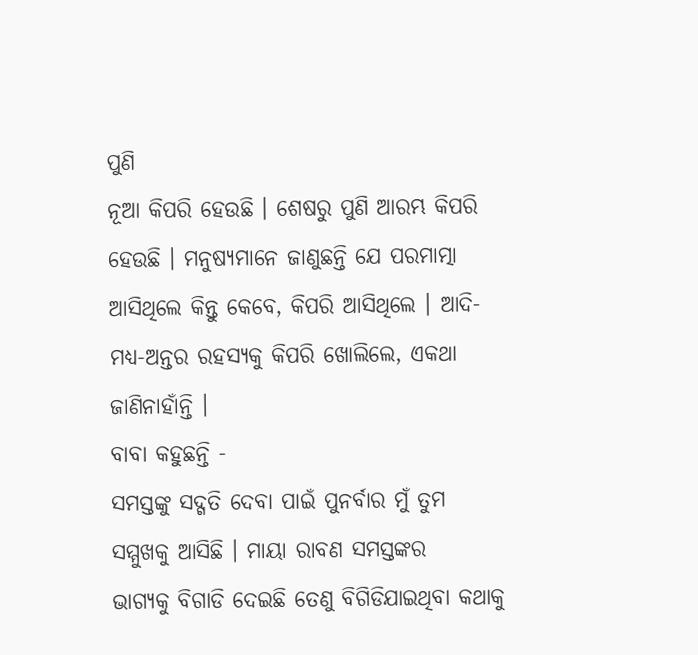ପୁଣି
ନୂଆ କିପରି ହେଉଛି । ଶେଷରୁ ପୁଣି ଆରମ୍ଭ କିପରି ହେଉଛି । ମନୁଷ୍ୟମାନେ ଜାଣୁଛନ୍ତି ଯେ ପରମାତ୍ମା
ଆସିଥିଲେ କିନ୍ତୁ କେବେ, କିପରି ଆସିଥିଲେ । ଆଦି-ମଧ୍ୟ-ଅନ୍ତର ରହସ୍ୟକୁ କିପରି ଖୋଲିଲେ, ଏକଥା
ଜାଣିନାହାଁନ୍ତି ।
ବାବା କହୁଛନ୍ତି -
ସମସ୍ତଙ୍କୁ ସଦ୍ଗତି ଦେବା ପାଇଁ ପୁନର୍ବାର ମୁଁ ତୁମ ସମ୍ମୁଖକୁ ଆସିଛି । ମାୟା ରାବଣ ସମସ୍ତଙ୍କର
ଭାଗ୍ୟକୁ ବିଗାଡି ଦେଇଛି ତେଣୁ ବିଗିଡିଯାଇଥିବା କଥାକୁ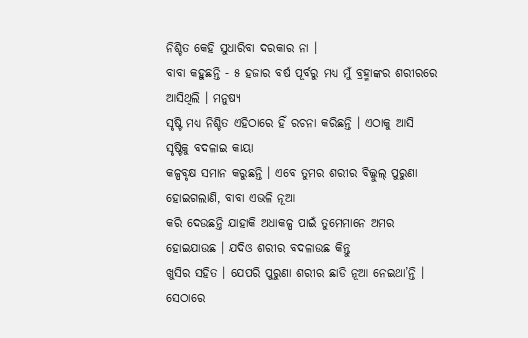ନିଶ୍ଚିତ କେହି ସୁଧାରିବା ଦରକାର ନା ।
ବାବା କହୁଛନ୍ତି - ୫ ହଜାର ବର୍ଷ ପୂର୍ବରୁ ମଧ୍ୟ ମୁଁ ବ୍ରହ୍ମାଙ୍କର ଶରୀରରେ ଆସିଥିଲି । ମନୁଷ୍ୟ
ସୃଷ୍ଟି ମଧ୍ୟ ନିଶ୍ଚିତ ଏହିଠାରେ ହିଁ ରଚନା କରିଛନ୍ତି । ଏଠାକୁ ଆସି ସୃଷ୍ଟିକୁ ବଦଳାଇ କାୟା
କଳ୍ପବୃକ୍ଷ ସମାନ କରୁଛନ୍ତି । ଏବେ ତୁମର ଶରୀର ବିଲ୍କୁଲ୍ ପୁରୁଣା ହୋଇଗଲାଣି, ବାବା ଏଭଳି ନୂଆ
କରି ଦେଉଛନ୍ତି ଯାହାକି ଅଧାକଳ୍ପ ପାଇଁ ତୁମେମାନେ ଅମର ହୋଇଯାଉଛ । ଯଦିଓ ଶରୀର ବଦଳାଉଛ କିନ୍ତୁ
ଖୁସିର ସହିତ । ଯେପରି ପୁରୁଣା ଶରୀର ଛାଡି ନୂଆ ନେଇଥା’ନ୍ତି । ସେଠାରେ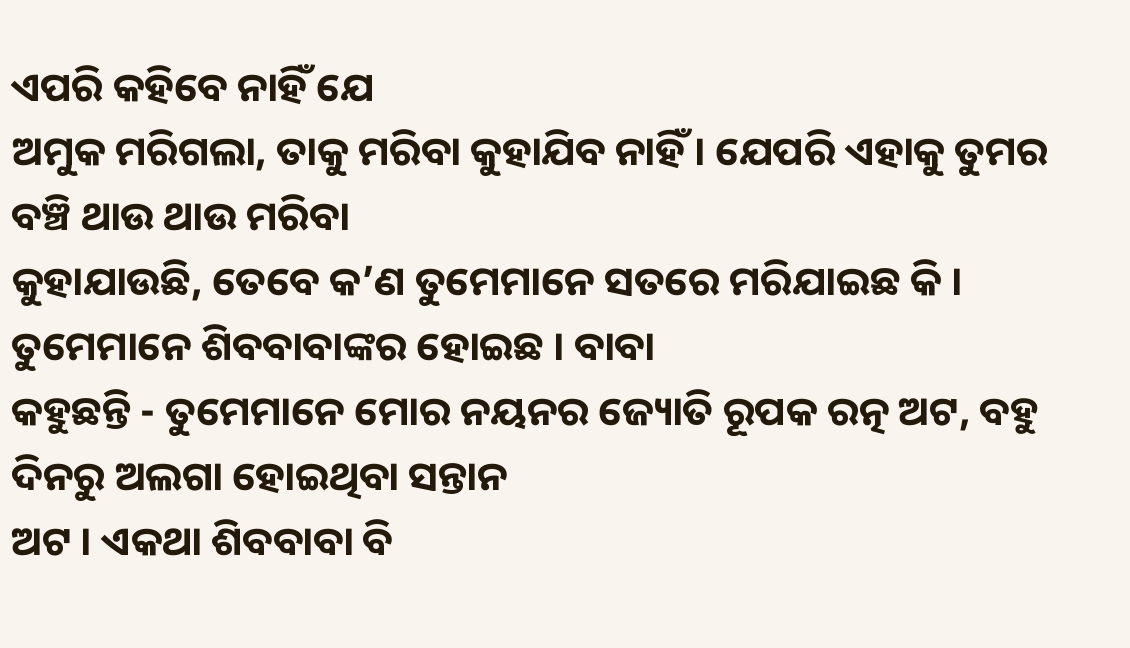ଏପରି କହିବେ ନାହିଁ ଯେ
ଅମୁକ ମରିଗଲା, ତାକୁ ମରିବା କୁହାଯିବ ନାହିଁ । ଯେପରି ଏହାକୁ ତୁମର ବଞ୍ଚି ଥାଉ ଥାଉ ମରିବା
କୁହାଯାଉଛି, ତେବେ କ’ଣ ତୁମେମାନେ ସତରେ ମରିଯାଇଛ କି । ତୁମେମାନେ ଶିବବାବାଙ୍କର ହୋଇଛ । ବାବା
କହୁଛନ୍ତି - ତୁମେମାନେ ମୋର ନୟନର ଜ୍ୟୋତି ରୂପକ ରତ୍ନ ଅଟ, ବହୁ ଦିନରୁ ଅଲଗା ହୋଇଥିବା ସନ୍ତାନ
ଅଟ । ଏକଥା ଶିବବାବା ବି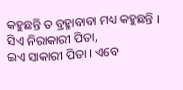କହୁଛନ୍ତି ତ ବ୍ରହ୍ମାବାବା ମଧ୍ୟ କହୁଛନ୍ତି । ସିଏ ନିରାକାରୀ ପିତା,
ଇଏ ସାକାରୀ ପିତା । ଏବେ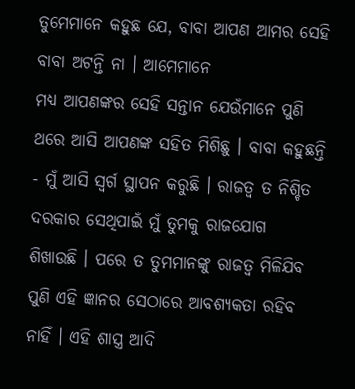ତୁମେମାନେ କହୁଛ ଯେ, ବାବା ଆପଣ ଆମର ସେହି ବାବା ଅଟନ୍ତି ନା । ଆମେମାନେ
ମଧ୍ୟ ଆପଣଙ୍କର ସେହି ସନ୍ତାନ ଯେଉଁମାନେ ପୁଣି ଥରେ ଆସି ଆପଣଙ୍କ ସହିତ ମିଶିଛୁ । ବାବା କହୁଛନ୍ତି
- ମୁଁ ଆସି ସ୍ୱର୍ଗ ସ୍ଥାପନ କରୁଛି । ରାଜତ୍ୱ ତ ନିଶ୍ଚିତ ଦରକାର ସେଥିପାଇଁ ମୁଁ ତୁମକୁ ରାଜଯୋଗ
ଶିଖାଉଛି । ପରେ ତ ତୁମମାନଙ୍କୁ ରାଜତ୍ୱ ମିଳିଯିବ ପୁଣି ଏହି ଜ୍ଞାନର ସେଠାରେ ଆବଶ୍ୟକତା ରହିବ
ନାହିଁ । ଏହି ଶାସ୍ତ୍ର ଆଦି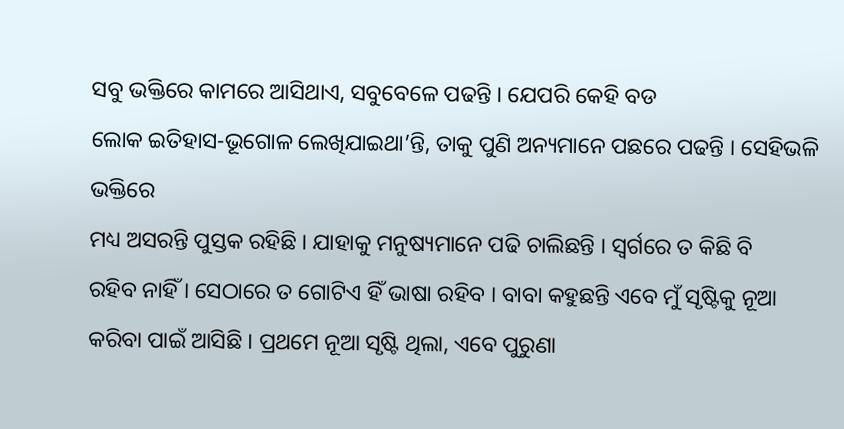ସବୁ ଭକ୍ତିରେ କାମରେ ଆସିଥାଏ, ସବୁବେଳେ ପଢନ୍ତି । ଯେପରି କେହି ବଡ
ଲୋକ ଇତିହାସ-ଭୂଗୋଳ ଲେଖିଯାଇଥା’ନ୍ତି, ତାକୁ ପୁଣି ଅନ୍ୟମାନେ ପଛରେ ପଢନ୍ତି । ସେହିଭଳି ଭକ୍ତିରେ
ମଧ୍ୟ ଅସରନ୍ତି ପୁସ୍ତକ ରହିଛି । ଯାହାକୁ ମନୁଷ୍ୟମାନେ ପଢି ଚାଲିଛନ୍ତି । ସ୍ୱର୍ଗରେ ତ କିଛି ବି
ରହିବ ନାହିଁ । ସେଠାରେ ତ ଗୋଟିଏ ହିଁ ଭାଷା ରହିବ । ବାବା କହୁଛନ୍ତି ଏବେ ମୁଁ ସୃଷ୍ଟିକୁ ନୂଆ
କରିବା ପାଇଁ ଆସିଛି । ପ୍ରଥମେ ନୂଆ ସୃଷ୍ଟି ଥିଲା, ଏବେ ପୁରୁଣା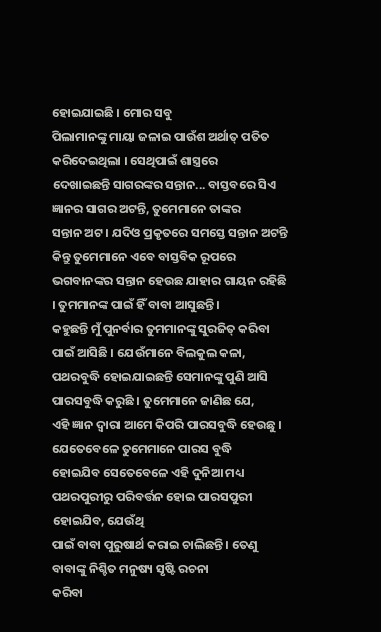ହୋଇଯାଇଛି । ମୋର ସବୁ
ପିଲାମାନଙ୍କୁ ମାୟା ଜଳାଇ ପାଉଁଶ ଅର୍ଥାତ୍ ପତିତ କରିଦେଇଥିଲା । ସେଥିପାଇଁ ଶାସ୍ତ୍ରରେ
ଦେଖାଇଛନ୍ତି ସାଗରଙ୍କର ସନ୍ତାନ... ବାସ୍ତବରେ ସିଏ ଜ୍ଞାନର ସାଗର ଅଟନ୍ତି, ତୁମେମାନେ ତାଙ୍କର
ସନ୍ତାନ ଅଟ । ଯଦିଓ ପ୍ରକୃତରେ ସମସ୍ତେ ସନ୍ତାନ ଅଟନ୍ତି କିନ୍ତୁ ତୁମେମାନେ ଏବେ ବାସ୍ତବିକ ରୂପରେ
ଭଗବାନଙ୍କର ସନ୍ତାନ ହେଉଛ ଯାହାର ଗାୟନ ରହିଛି । ତୁମମାନଙ୍କ ପାଇଁ ହିଁ ବାବା ଆସୁଛନ୍ତି ।
କହୁଛନ୍ତି ମୁଁ ପୁନର୍ବାର ତୁମମାନଙ୍କୁ ସୁରଜିତ୍ କରିବା ପାଇଁ ଆସିଛି । ଯେଉଁମାନେ ବିଲକୁଲ କଳା,
ପଥରବୁଦ୍ଧି ହୋଇଯାଇଛନ୍ତି ସେମାନଙ୍କୁ ପୁଣି ଆସି ପାରସବୁଦ୍ଧି କରୁଛି । ତୁମେମାନେ ଜାଣିଛ ଯେ,
ଏହି ଜ୍ଞାନ ଦ୍ୱାରା ଆମେ କିପରି ପାରସବୁଦ୍ଧି ହେଉଛୁ । ଯେତେବେଳେ ତୁମେମାନେ ପାରସ ବୁଦ୍ଧି
ହୋଇଯିବ ସେତେବେଳେ ଏହି ଦୁନିଆ ମଧ୍ୟ ପଥରପୁରୀରୁ ପରିବର୍ତ୍ତନ ହୋଇ ପାରସପୁରୀ ହୋଇଯିବ, ଯେଉଁଥି
ପାଇଁ ବାବା ପୁରୁଷାର୍ଥ କରାଇ ଚାଲିଛନ୍ତି । ତେଣୁ ବାବାଙ୍କୁ ନିଶ୍ଚିତ ମନୁଷ୍ୟ ସୃଷ୍ଟି ରଚନା
କରିବା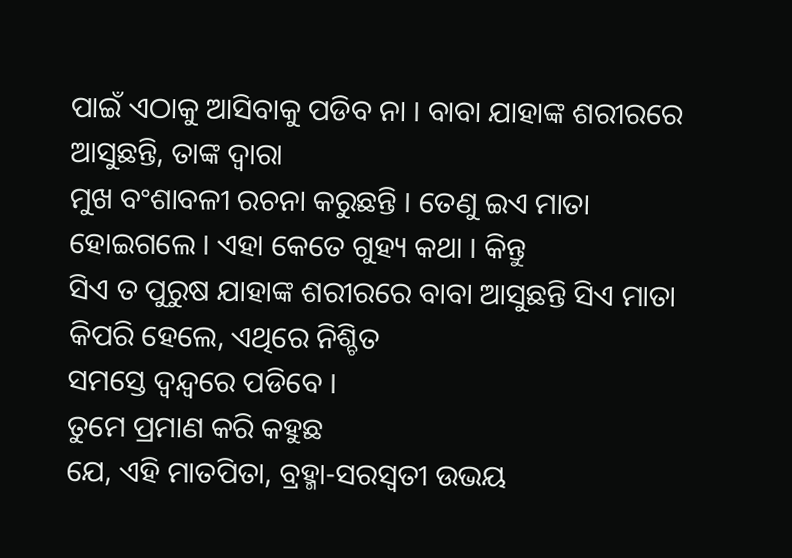ପାଇଁ ଏଠାକୁ ଆସିବାକୁ ପଡିବ ନା । ବାବା ଯାହାଙ୍କ ଶରୀରରେ ଆସୁଛନ୍ତି, ତାଙ୍କ ଦ୍ୱାରା
ମୁଖ ବଂଶାବଳୀ ରଚନା କରୁଛନ୍ତି । ତେଣୁ ଇଏ ମାତା ହୋଇଗଲେ । ଏହା କେତେ ଗୁହ୍ୟ କଥା । କିନ୍ତୁ
ସିଏ ତ ପୁରୁଷ ଯାହାଙ୍କ ଶରୀରରେ ବାବା ଆସୁଛନ୍ତି ସିଏ ମାତା କିପରି ହେଲେ, ଏଥିରେ ନିଶ୍ଚିତ
ସମସ୍ତେ ଦ୍ୱନ୍ଦ୍ୱରେ ପଡିବେ ।
ତୁମେ ପ୍ରମାଣ କରି କହୁଛ
ଯେ, ଏହି ମାତପିତା, ବ୍ରହ୍ମା-ସରସ୍ୱତୀ ଉଭୟ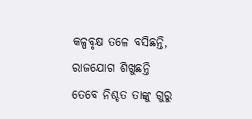କଳ୍ପବୃକ୍ଷ ତଳେ ବସିଛନ୍ତି, ରାଜଯୋଗ ଶିଖୁଛନ୍ତି
ତେବେ ନିଶ୍ଚତ ତାଙ୍କୁ ଗୁରୁ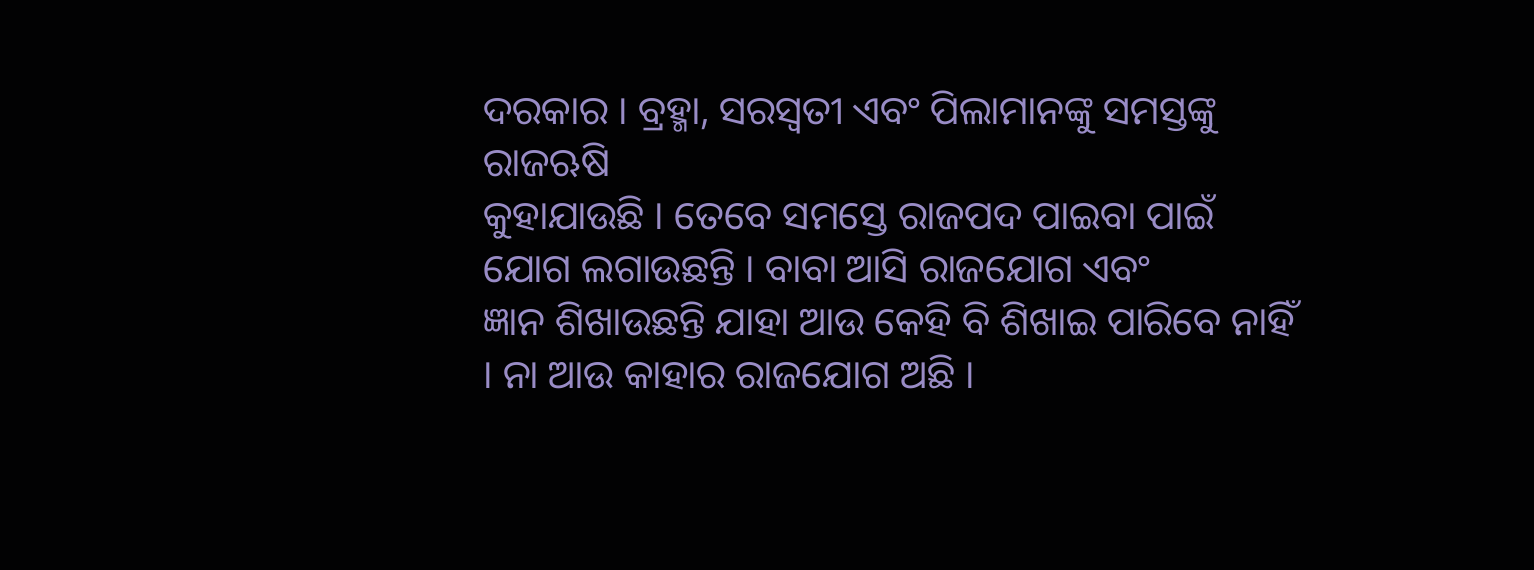ଦରକାର । ବ୍ରହ୍ମା, ସରସ୍ୱତୀ ଏବଂ ପିଲାମାନଙ୍କୁ ସମସ୍ତଙ୍କୁ ରାଜଋଷି
କୁହାଯାଉଛି । ତେବେ ସମସ୍ତେ ରାଜପଦ ପାଇବା ପାଇଁ ଯୋଗ ଲଗାଉଛନ୍ତି । ବାବା ଆସି ରାଜଯୋଗ ଏବଂ
ଜ୍ଞାନ ଶିଖାଉଛନ୍ତି ଯାହା ଆଉ କେହି ବି ଶିଖାଇ ପାରିବେ ନାହିଁ । ନା ଆଉ କାହାର ରାଜଯୋଗ ଅଛି ।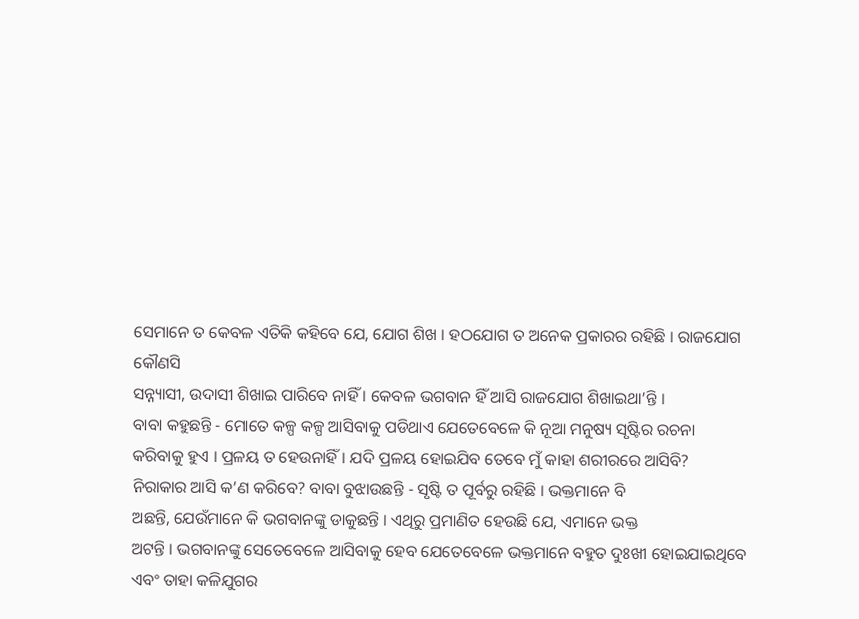ସେମାନେ ତ କେବଳ ଏତିକି କହିବେ ଯେ, ଯୋଗ ଶିଖ । ହଠଯୋଗ ତ ଅନେକ ପ୍ରକାରର ରହିଛି । ରାଜଯୋଗ କୌଣସି
ସନ୍ନ୍ୟାସୀ, ଉଦାସୀ ଶିଖାଇ ପାରିବେ ନାହିଁ । କେବଳ ଭଗବାନ ହିଁ ଆସି ରାଜଯୋଗ ଶିଖାଇଥା’ନ୍ତି ।
ବାବା କହୁଛନ୍ତି - ମୋତେ କଳ୍ପ କଳ୍ପ ଆସିବାକୁ ପଡିଥାଏ ଯେତେବେଳେ କି ନୂଆ ମନୁଷ୍ୟ ସୃଷ୍ଟିର ରଚନା
କରିବାକୁ ହୁଏ । ପ୍ରଳୟ ତ ହେଉନାହିଁ । ଯଦି ପ୍ରଳୟ ହୋଇଯିବ ତେବେ ମୁଁ କାହା ଶରୀରରେ ଆସିବି?
ନିରାକାର ଆସି କ’ଣ କରିବେ? ବାବା ବୁଝାଉଛନ୍ତି - ସୃଷ୍ଟି ତ ପୂର୍ବରୁ ରହିଛି । ଭକ୍ତମାନେ ବି
ଅଛନ୍ତି, ଯେଉଁମାନେ କି ଭଗବାନଙ୍କୁ ଡାକୁଛନ୍ତି । ଏଥିରୁ ପ୍ରମାଣିତ ହେଉଛି ଯେ, ଏମାନେ ଭକ୍ତ
ଅଟନ୍ତି । ଭଗବାନଙ୍କୁ ସେତେବେଳେ ଆସିବାକୁ ହେବ ଯେତେବେଳେ ଭକ୍ତମାନେ ବହୁତ ଦୁଃଖୀ ହୋଇଯାଇଥିବେ
ଏବଂ ତାହା କଳିଯୁଗର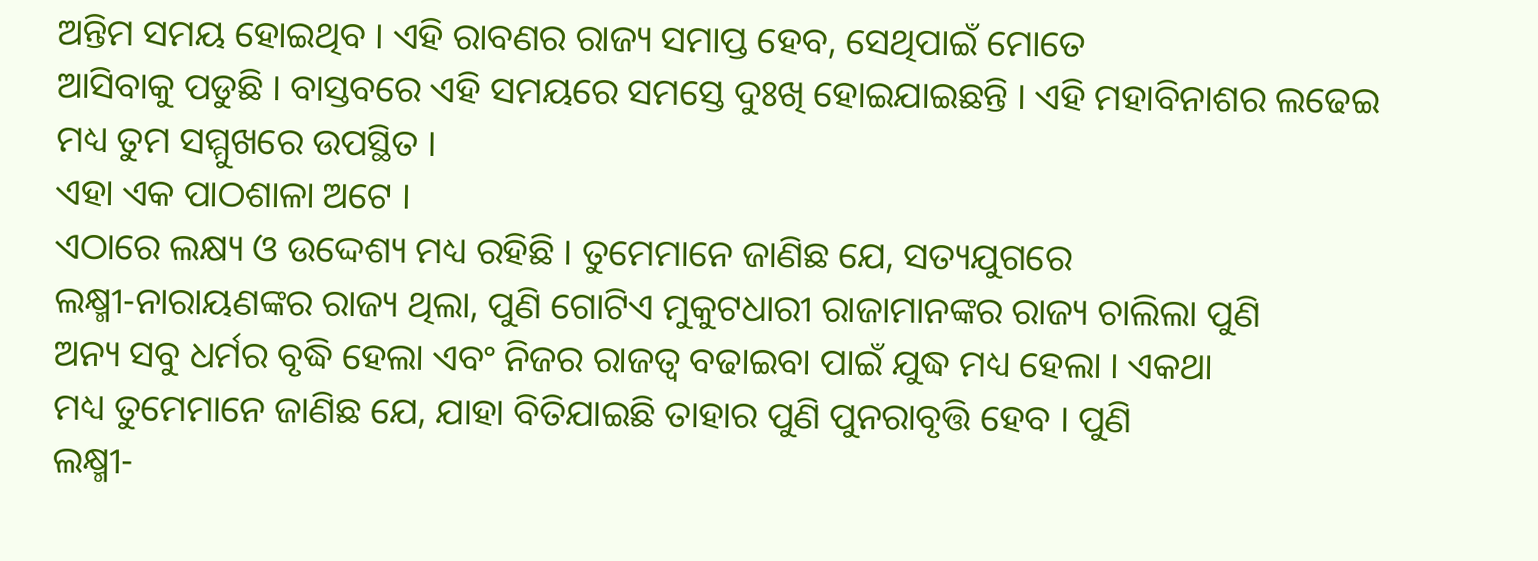ଅନ୍ତିମ ସମୟ ହୋଇଥିବ । ଏହି ରାବଣର ରାଜ୍ୟ ସମାପ୍ତ ହେବ, ସେଥିପାଇଁ ମୋତେ
ଆସିବାକୁ ପଡୁଛି । ବାସ୍ତବରେ ଏହି ସମୟରେ ସମସ୍ତେ ଦୁଃଖି ହୋଇଯାଇଛନ୍ତି । ଏହି ମହାବିନାଶର ଲଢେଇ
ମଧ୍ୟ ତୁମ ସମ୍ମୁଖରେ ଉପସ୍ଥିତ ।
ଏହା ଏକ ପାଠଶାଳା ଅଟେ ।
ଏଠାରେ ଲକ୍ଷ୍ୟ ଓ ଉଦ୍ଦେଶ୍ୟ ମଧ୍ୟ ରହିଛି । ତୁମେମାନେ ଜାଣିଛ ଯେ, ସତ୍ୟଯୁଗରେ
ଲକ୍ଷ୍ମୀ-ନାରାୟଣଙ୍କର ରାଜ୍ୟ ଥିଲା, ପୁଣି ଗୋଟିଏ ମୁକୁଟଧାରୀ ରାଜାମାନଙ୍କର ରାଜ୍ୟ ଚାଲିଲା ପୁଣି
ଅନ୍ୟ ସବୁ ଧର୍ମର ବୃଦ୍ଧି ହେଲା ଏବଂ ନିଜର ରାଜତ୍ୱ ବଢାଇବା ପାଇଁ ଯୁଦ୍ଧ ମଧ୍ୟ ହେଲା । ଏକଥା
ମଧ୍ୟ ତୁମେମାନେ ଜାଣିଛ ଯେ, ଯାହା ବିତିଯାଇଛି ତାହାର ପୁଣି ପୁନରାବୃତ୍ତି ହେବ । ପୁଣି
ଲକ୍ଷ୍ମୀ-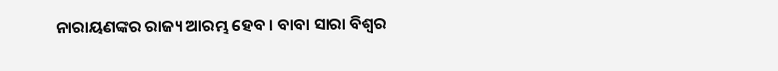ନାରାୟଣଙ୍କର ରାଜ୍ୟ ଆରମ୍ଭ ହେବ । ବାବା ସାରା ବିଶ୍ୱର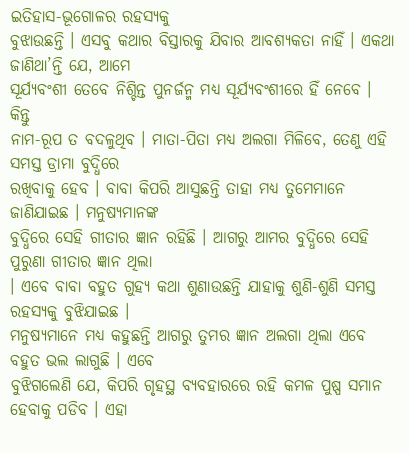ଇତିହାସ-ଭୂଗୋଳର ରହସ୍ୟକୁ
ବୁଝାଉଛନ୍ତି । ଏସବୁ କଥାର ବିସ୍ତାରକୁ ଯିବାର ଆବଶ୍ୟକତା ନାହିଁ । ଏକଥା ଜାଣିଥା’ନ୍ତି ଯେ, ଆମେ
ସୂର୍ଯ୍ୟବଂଶୀ ତେବେ ନିଶ୍ଚିନ୍ତ ପୁନର୍ଜନ୍ମ ମଧ୍ୟ ସୂର୍ଯ୍ୟବଂଶୀରେ ହିଁ ନେବେ । କିନ୍ତୁ
ନାମ-ରୂପ ତ ବଦଳୁଥିବ । ମାତା-ପିତା ମଧ୍ୟ ଅଲଗା ମିଳିବେ, ତେଣୁ ଏହି ସମସ୍ତ ଡ୍ରାମା ବୁଦ୍ଧିରେ
ରଖିବାକୁ ହେବ । ବାବା କିପରି ଆସୁଛନ୍ତି ତାହା ମଧ୍ୟ ତୁମେମାନେ ଜାଣିଯାଇଛ । ମନୁଷ୍ୟମାନଙ୍କ
ବୁଦ୍ଧିରେ ସେହି ଗୀତାର ଜ୍ଞାନ ରହିଛି । ଆଗରୁ ଆମର ବୁଦ୍ଧିରେ ସେହି ପୁରୁଣା ଗୀତାର ଜ୍ଞାନ ଥିଲା
। ଏବେ ବାବା ବହୁତ ଗୁହ୍ୟ କଥା ଶୁଣାଉଛନ୍ତି ଯାହାକୁ ଶୁଣି-ଶୁଣି ସମସ୍ତ ରହସ୍ୟକୁ ବୁଝିଯାଇଛ ।
ମନୁଷ୍ୟମାନେ ମଧ୍ୟ କହୁଛନ୍ତି ଆଗରୁ ତୁମର ଜ୍ଞାନ ଅଲଗା ଥିଲା ଏବେ ବହୁତ ଭଲ ଲାଗୁଛି । ଏବେ
ବୁଝିଗଲେଣି ଯେ, କିପରି ଗୃହସ୍ଥ ବ୍ୟବହାରରେ ରହି କମଳ ପୁଷ୍ପ ସମାନ ହେବାକୁ ପଡିବ । ଏହା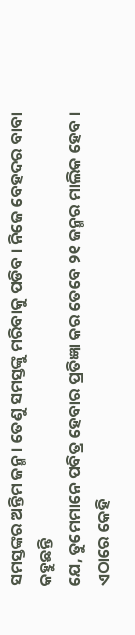ସମସ୍ତଙ୍କର ଅନ୍ତିମ ଜନ୍ମ । ତେଣୁ ସମସ୍ତଙ୍କୁ ମରିବାକୁ ପଡିବ । ନିଜେ ବେହଦର ବାବା କହୁଛନ୍ତି
ଯେ, ତୁମେମାନେ ପବିତ୍ର ହେବାର ପ୍ରତିଜ୍ଞା କର ତେବେ ୨୧ ଜନ୍ମର ମାଲିକ ହେବ । ଏଠାରେ କେହି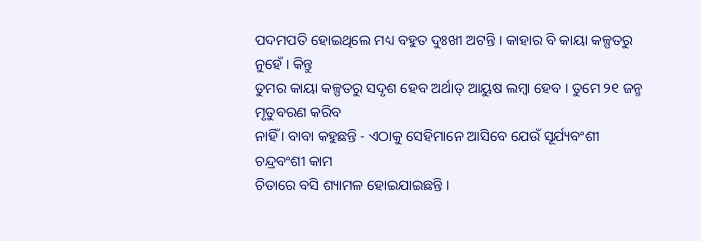ପଦମପତି ହୋଇଥିଲେ ମଧ୍ୟ ବହୁତ ଦୁଃଖୀ ଅଟନ୍ତି । କାହାର ବି କାୟା କଳ୍ପତରୁ ନୁହେଁ । କିନ୍ତୁ
ତୁମର କାୟା କଳ୍ପତରୁ ସଦୃଶ ହେବ ଅର୍ଥାତ୍ ଆୟୁଷ ଲମ୍ବା ହେବ । ତୁମେ ୨୧ ଜନ୍ମ ମୃତୁବରଣ କରିବ
ନାହିଁ । ବାବା କହୁଛନ୍ତି - ଏଠାକୁ ସେହିମାନେ ଆସିବେ ଯେଉଁ ସୂର୍ଯ୍ୟବଂଶୀ ଚନ୍ଦ୍ରବଂଶୀ କାମ
ଚିତାରେ ବସି ଶ୍ୟାମଳ ହୋଇଯାଇଛନ୍ତି ।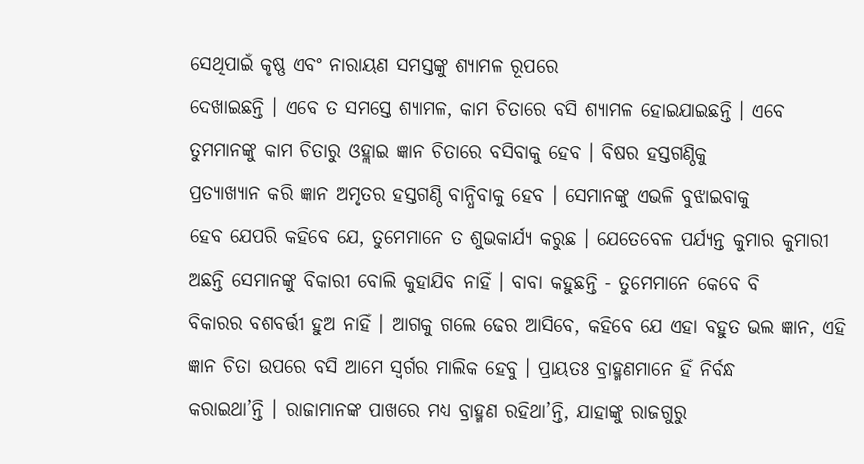ସେଥିପାଇଁ କୃଷ୍ଣ ଏବଂ ନାରାୟଣ ସମସ୍ତଙ୍କୁ ଶ୍ୟାମଳ ରୂପରେ
ଦେଖାଇଛନ୍ତି । ଏବେ ତ ସମସ୍ତେ ଶ୍ୟାମଳ, କାମ ଚିତାରେ ବସି ଶ୍ୟାମଳ ହୋଇଯାଇଛନ୍ତି । ଏବେ
ତୁମମାନଙ୍କୁ କାମ ଚିତାରୁ ଓହ୍ଲାଇ ଜ୍ଞାନ ଚିତାରେ ବସିବାକୁ ହେବ । ବିଷର ହସ୍ତଗଣ୍ଠିକୁ
ପ୍ରତ୍ୟାଖ୍ୟାନ କରି ଜ୍ଞାନ ଅମୃତର ହସ୍ତଗଣ୍ଠି ବାନ୍ଧିବାକୁ ହେବ । ସେମାନଙ୍କୁ ଏଭଳି ବୁଝାଇବାକୁ
ହେବ ଯେପରି କହିବେ ଯେ, ତୁମେମାନେ ତ ଶୁଭକାର୍ଯ୍ୟ କରୁଛ । ଯେତେବେଳ ପର୍ଯ୍ୟନ୍ତ କୁମାର କୁମାରୀ
ଅଛନ୍ତି ସେମାନଙ୍କୁ ବିକାରୀ ବୋଲି କୁହାଯିବ ନାହିଁ । ବାବା କହୁଛନ୍ତି - ତୁମେମାନେ କେବେ ବି
ବିକାରର ବଶବର୍ତ୍ତୀ ହୁଅ ନାହିଁ । ଆଗକୁ ଗଲେ ଢେର ଆସିବେ, କହିବେ ଯେ ଏହା ବହୁତ ଭଲ ଜ୍ଞାନ, ଏହି
ଜ୍ଞାନ ଚିତା ଉପରେ ବସି ଆମେ ସ୍ୱର୍ଗର ମାଲିକ ହେବୁ । ପ୍ରାୟତଃ ବ୍ରାହ୍ମଣମାନେ ହିଁ ନିର୍ବନ୍ଧ
କରାଇଥା’ନ୍ତି । ରାଜାମାନଙ୍କ ପାଖରେ ମଧ୍ୟ ବ୍ରାହ୍ମଣ ରହିଥା’ନ୍ତି, ଯାହାଙ୍କୁ ରାଜଗୁରୁ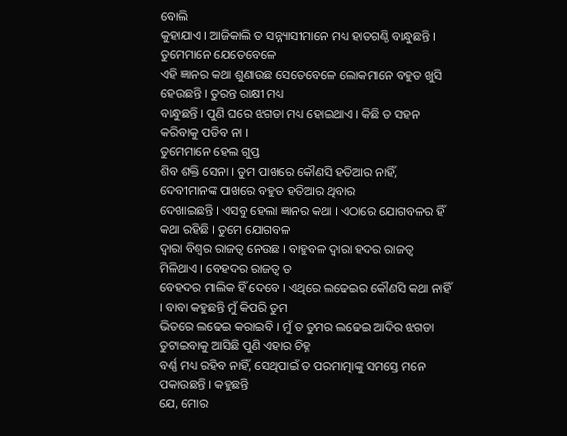ବୋଲି
କୁହାଯାଏ । ଆଜିକାଲି ତ ସନ୍ନ୍ୟାସୀମାନେ ମଧ୍ୟ ହାତଗଣ୍ଠି ବାନ୍ଧୁଛନ୍ତି । ତୁମେମାନେ ଯେତେବେଳେ
ଏହି ଜ୍ଞାନର କଥା ଶୁଣାଉଛ ସେତେବେଳେ ଲୋକମାନେ ବହୁତ ଖୁସି ହେଉଛନ୍ତି । ତୁରନ୍ତ ରାକ୍ଷୀ ମଧ୍ୟ
ବାନ୍ଧୁଛନ୍ତି । ପୁଣି ଘରେ ଝଗଡା ମଧ୍ୟ ହୋଇଥାଏ । କିଛି ତ ସହନ କରିବାକୁ ପଡିବ ନା ।
ତୁମେମାନେ ହେଲ ଗୁପ୍ତ
ଶିବ ଶକ୍ତି ସେନା । ତୁମ ପାଖରେ କୌଣସି ହତିଆର ନାହିଁ, ଦେବୀମାନଙ୍କ ପାଖରେ ବହୁତ ହତିଆର ଥିବାର
ଦେଖାଇଛନ୍ତି । ଏସବୁ ହେଲା ଜ୍ଞାନର କଥା । ଏଠାରେ ଯୋଗବଳର ହିଁ କଥା ରହିଛି । ତୁମେ ଯୋଗବଳ
ଦ୍ୱାରା ବିଶ୍ୱର ରାଜତ୍ୱ ନେଉଛ । ବାହୁବଳ ଦ୍ୱାରା ହଦର ରାଜତ୍ୱ ମିଳିଥାଏ । ବେହଦର ରାଜତ୍ୱ ତ
ବେହଦର ମାଲିକ ହିଁ ଦେବେ । ଏଥିରେ ଲଢେଇର କୌଣସି କଥା ନାହିଁ । ବାବା କହୁଛନ୍ତି ମୁଁ କିପରି ତୁମ
ଭିତରେ ଲଢେଇ କରାଇବି । ମୁଁ ତ ତୁମର ଲଢେଇ ଆଦିର ଝଗଡା ତୁଟାଇବାକୁ ଆସିଛି ପୁଣି ଏହାର ଚିହ୍ନ
ବର୍ଣ୍ଣ ମଧ୍ୟ ରହିବ ନାହିଁ, ସେଥିପାଇଁ ତ ପରମାତ୍ମାଙ୍କୁ ସମସ୍ତେ ମନେ ପକାଉଛନ୍ତି । କହୁଛନ୍ତି
ଯେ, ମୋର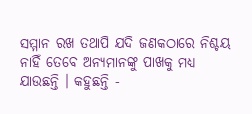ସମ୍ମାନ ରଖ ତଥାପି ଯଦି ଜଣକଠାରେ ନିଶ୍ଚୟ ନାହିଁ ତେବେ ଅନ୍ୟମାନଙ୍କୁ ପାଖକୁ ମଧ୍ୟ
ଯାଉଛନ୍ତି । କହୁଛନ୍ତି -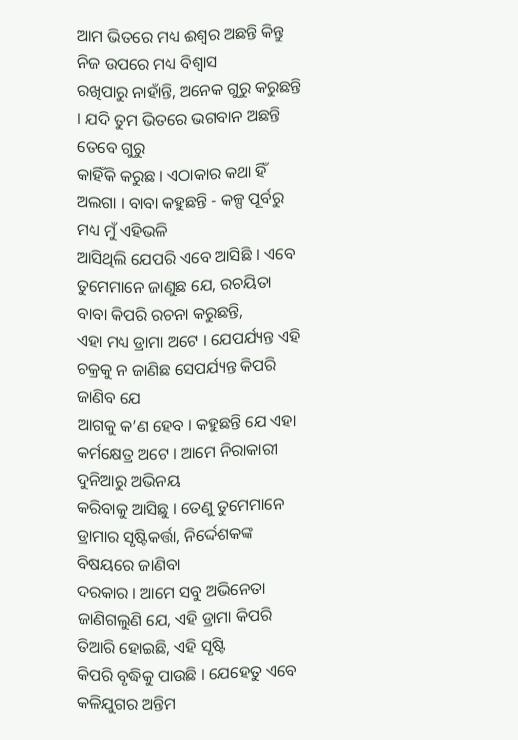ଆମ ଭିତରେ ମଧ୍ୟ ଈଶ୍ୱର ଅଛନ୍ତି କିନ୍ତୁ ନିଜ ଉପରେ ମଧ୍ୟ ବିଶ୍ୱାସ
ରଖିପାରୁ ନାହାଁନ୍ତି, ଅନେକ ଗୁରୁ କରୁଛନ୍ତି । ଯଦି ତୁମ ଭିତରେ ଭଗବାନ ଅଛନ୍ତି ତେବେ ଗୁରୁ
କାହିଁକି କରୁଛ । ଏଠାକାର କଥା ହିଁ ଅଲଗା । ବାବା କହୁଛନ୍ତି - କଳ୍ପ ପୂର୍ବରୁ ମଧ୍ୟ ମୁଁ ଏହିଭଳି
ଆସିଥିଲି ଯେପରି ଏବେ ଆସିଛି । ଏବେ ତୁମେମାନେ ଜାଣୁଛ ଯେ, ରଚୟିତା ବାବା କିପରି ରଚନା କରୁଛନ୍ତି,
ଏହା ମଧ୍ୟ ଡ୍ରାମା ଅଟେ । ଯେପର୍ଯ୍ୟନ୍ତ ଏହି ଚକ୍ରକୁ ନ ଜାଣିଛ ସେପର୍ଯ୍ୟନ୍ତ କିପରି ଜାଣିବ ଯେ
ଆଗକୁ କ’ଣ ହେବ । କହୁଛନ୍ତି ଯେ ଏହା କର୍ମକ୍ଷେତ୍ର ଅଟେ । ଆମେ ନିରାକାରୀ ଦୁନିଆରୁ ଅଭିନୟ
କରିବାକୁ ଆସିଛୁ । ତେଣୁ ତୁମେମାନେ ଡ୍ରାମାର ସୃଷ୍ଟିକର୍ତ୍ତା, ନିର୍ଦ୍ଦେଶକଙ୍କ ବିଷୟରେ ଜାଣିବା
ଦରକାର । ଆମେ ସବୁ ଅଭିନେତା ଜାଣିଗଲୁଣି ଯେ, ଏହି ଡ୍ରାମା କିପରି ତିଆରି ହୋଇଛି, ଏହି ସୃଷ୍ଟି
କିପରି ବୃଦ୍ଧିକୁ ପାଉଛି । ଯେହେତୁ ଏବେ କଳିଯୁଗର ଅନ୍ତିମ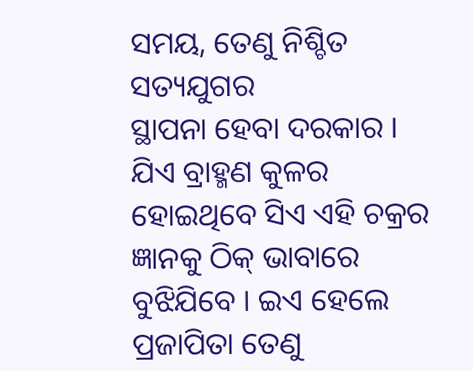ସମୟ, ତେଣୁ ନିଶ୍ଚିତ ସତ୍ୟଯୁଗର
ସ୍ଥାପନା ହେବା ଦରକାର । ଯିଏ ବ୍ରାହ୍ମଣ କୁଳର ହୋଇଥିବେ ସିଏ ଏହି ଚକ୍ରର ଜ୍ଞାନକୁ ଠିକ୍ ଭାବାରେ
ବୁଝିଯିବେ । ଇଏ ହେଲେ ପ୍ରଜାପିତା ତେଣୁ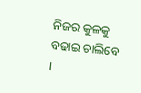ନିଜର କୁଳକୁ ବଢାଇ ଚାଲିବେ ।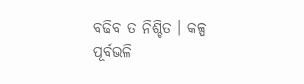ବଢିବ ତ ନିଶ୍ଚିତ । କଳ୍ପ
ପୂର୍ବଭଳି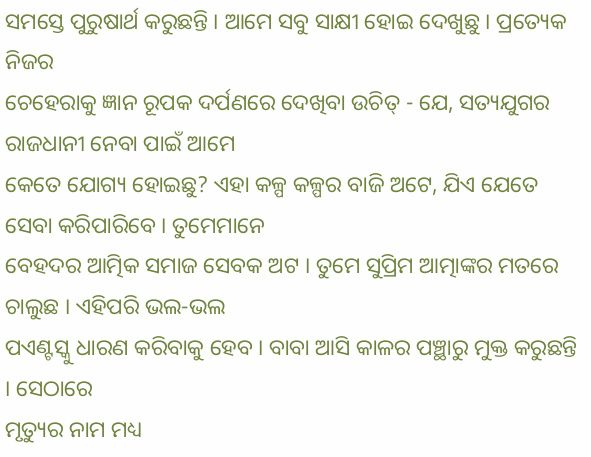ସମସ୍ତେ ପୁରୁଷାର୍ଥ କରୁଛନ୍ତି । ଆମେ ସବୁ ସାକ୍ଷୀ ହୋଇ ଦେଖୁଛୁ । ପ୍ରତ୍ୟେକ ନିଜର
ଚେହେରାକୁ ଜ୍ଞାନ ରୂପକ ଦର୍ପଣରେ ଦେଖିବା ଉଚିତ୍ - ଯେ, ସତ୍ୟଯୁଗର ରାଜଧାନୀ ନେବା ପାଇଁ ଆମେ
କେତେ ଯୋଗ୍ୟ ହୋଇଛୁ? ଏହା କଳ୍ପ କଳ୍ପର ବାଜି ଅଟେ, ଯିଏ ଯେତେ ସେବା କରିପାରିବେ । ତୁମେମାନେ
ବେହଦର ଆତ୍ମିକ ସମାଜ ସେବକ ଅଟ । ତୁମେ ସୁପ୍ରିମ ଆତ୍ମାଙ୍କର ମତରେ ଚାଲୁଛ । ଏହିପରି ଭଲ-ଭଲ
ପଏଣ୍ଟସ୍କୁ ଧାରଣ କରିବାକୁ ହେବ । ବାବା ଆସି କାଳର ପଞ୍ଛାରୁ ମୁକ୍ତ କରୁଛନ୍ତି । ସେଠାରେ
ମୃତ୍ୟୁର ନାମ ମଧ୍ୟ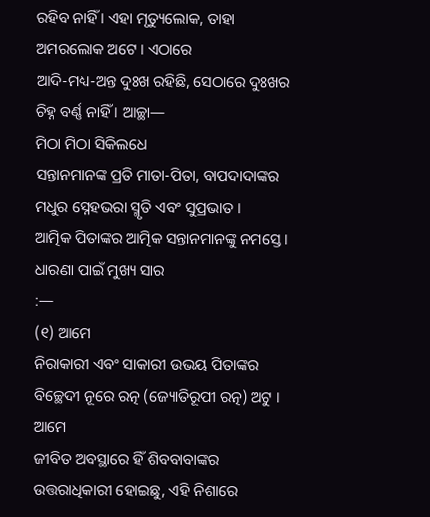ରହିବ ନାହିଁ । ଏହା ମୃତ୍ୟୁଲୋକ, ତାହା ଅମରଲୋକ ଅଟେ । ଏଠାରେ
ଆଦି-ମଧ୍ୟ-ଅନ୍ତ ଦୁଃଖ ରହିଛି, ସେଠାରେ ଦୁଃଖର ଚିହ୍ନ ବର୍ଣ୍ଣ ନାହିଁ । ଆଚ୍ଛା—
ମିଠା ମିଠା ସିକିଲଧେ
ସନ୍ତାନମାନଙ୍କ ପ୍ରତି ମାତା-ପିତା, ବାପଦାଦାଙ୍କର ମଧୁର ସ୍ନେହଭରା ସ୍ମୃତି ଏବଂ ସୁପ୍ରଭାତ ।
ଆତ୍ମିକ ପିତାଙ୍କର ଆତ୍ମିକ ସନ୍ତାନମାନଙ୍କୁ ନମସ୍ତେ ।
ଧାରଣା ପାଇଁ ମୁଖ୍ୟ ସାର
:—
(୧) ଆମେ
ନିରାକାରୀ ଏବଂ ସାକାରୀ ଉଭୟ ପିତାଙ୍କର ବିଚ୍ଛେଦୀ ନୂରେ ରତ୍ନ (ଜ୍ୟୋତିରୂପୀ ରତ୍ନ) ଅଟୁ । ଆମେ
ଜୀବିତ ଅବସ୍ଥାରେ ହିଁ ଶିବବାବାଙ୍କର ଉତ୍ତରାଧିକାରୀ ହୋଇଛୁ, ଏହି ନିଶାରେ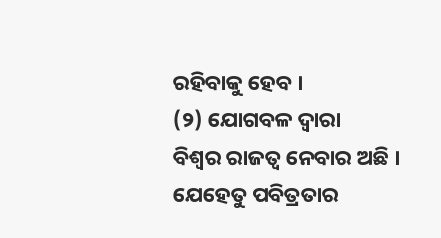ରହିବାକୁ ହେବ ।
(୨) ଯୋଗବଳ ଦ୍ୱାରା
ବିଶ୍ୱର ରାଜତ୍ୱ ନେବାର ଅଛି । ଯେହେତୁ ପବିତ୍ରତାର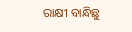ରାକ୍ଷୀ ବାନ୍ଧିଛୁ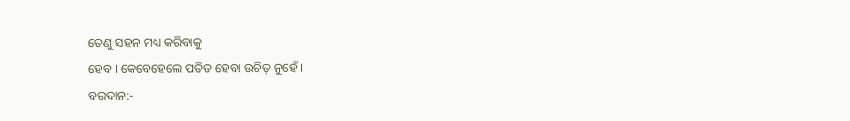ତେଣୁ ସହନ ମଧ୍ୟ କରିବାକୁ
ହେବ । କେବେହେଲେ ପତିତ ହେବା ଉଚିତ୍ ନୁହେଁ ।
ବରଦାନ:-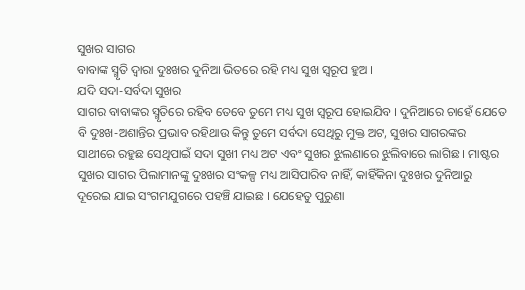ସୁଖର ସାଗର
ବାବାଙ୍କ ସ୍ମୃତି ଦ୍ୱାରା ଦୁଃଖର ଦୁନିଆ ଭିତରେ ରହି ମଧ୍ୟ ସୁଖ ସ୍ୱରୂପ ହୁଅ ।
ଯଦି ସଦା-ସର୍ବଦା ସୁଖର
ସାଗର ବାବାଙ୍କର ସ୍ମୃତିରେ ରହିବ ତେବେ ତୁମେ ମଧ୍ୟ ସୁଖ ସ୍ୱରୂପ ହୋଇଯିବ । ଦୁନିଆରେ ଚାହେଁ ଯେତେ
ବି ଦୁଃଖ-ଅଶାନ୍ତିର ପ୍ରଭାବ ରହିଥାଉ କିନ୍ତୁ ତୁମେ ସର୍ବଦା ସେଥିରୁ ମୁକ୍ତ ଅଟ, ସୁଖର ସାଗରଙ୍କର
ସାଥୀରେ ରହୁଛ ସେଥିପାଇଁ ସଦା ସୁଖୀ ମଧ୍ୟ ଅଟ ଏବଂ ସୁଖର ଝୁଲଣାରେ ଝୁଲିବାରେ ଲାଗିଛ । ମାଷ୍ଟର
ସୁଖର ସାଗର ପିଲାମାନଙ୍କୁ ଦୁଃଖର ସଂକଳ୍ପ ମଧ୍ୟ ଆସିପାରିବ ନାହିଁ, କାହିଁକିନା ଦୁଃଖର ଦୁନିଆରୁ
ଦୂରେଇ ଯାଇ ସଂଗମଯୁଗରେ ପହଞ୍ଚି ଯାଇଛ । ଯେହେତୁ ପୁରୁଣା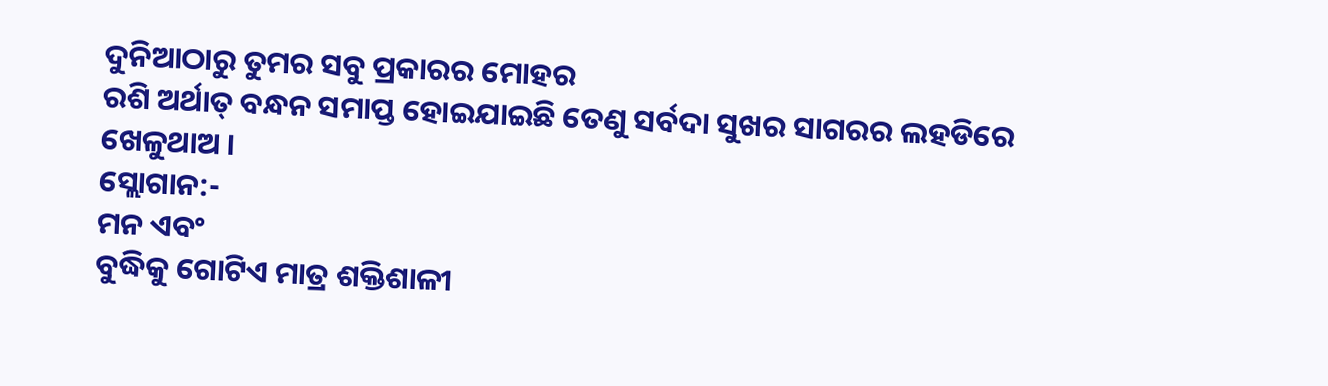ଦୁନିଆଠାରୁ ତୁମର ସବୁ ପ୍ରକାରର ମୋହର
ରଶି ଅର୍ଥାତ୍ ବନ୍ଧନ ସମାପ୍ତ ହୋଇଯାଇଛି ତେଣୁ ସର୍ବଦା ସୁଖର ସାଗରର ଲହଡିରେ ଖେଳୁଥାଅ ।
ସ୍ଲୋଗାନ:-
ମନ ଏବଂ
ବୁଦ୍ଧିକୁ ଗୋଟିଏ ମାତ୍ର ଶକ୍ତିଶାଳୀ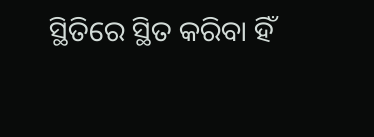ସ୍ଥିତିରେ ସ୍ଥିତ କରିବା ହିଁ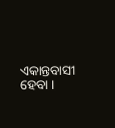ଏକାନ୍ତବାସୀ ହେବା ।